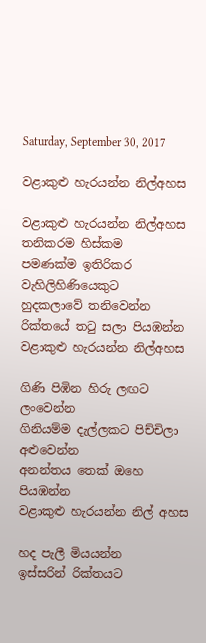Saturday, September 30, 2017

වළාකුළු හැරයන්න නිල්අහස

වළාකුළු හැරයන්න නිල්අහස
තනිකරම හිස්කම
පමණක්ම ඉතිරිකර
වැහිලිහිණියෙකුට
හුදකලාවේ තනිවෙන්න
රික්තයේ තටු සලා පියඹන්න
වළාකුළු හැරයන්න නිල්අහස

ගිණි පිඹින හිරු ලඟට ලංවෙන්න
ගිනියම්ම දැල්ලකට පිච්චිලා අළුවෙන්න
අනන්තය තෙක් ඔහෙ පියඹන්න
වළාකුළු හැරයන්න නිල් අහස

හද පැලී මියයන්න
ඉස්සරින් රික්තයට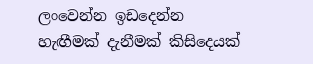ලංවෙන්න ඉඩදෙන්න
හැඟීමක් දැනීමක් කිසිදෙයක්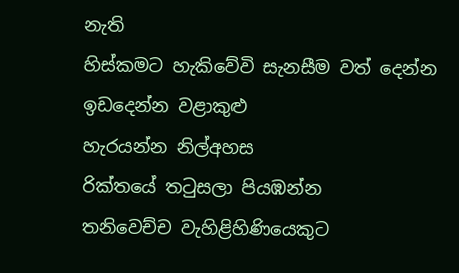නැති
හිස්කමට හැකිවේවි සැනසීම වත් දෙන්න
ඉඩදෙන්න වළාකුළු
හැරයන්න නිල්අහස
රික්තයේ තටුසලා පියඹන්න
තනිවෙච්ච වැහිළිහිණියෙකුට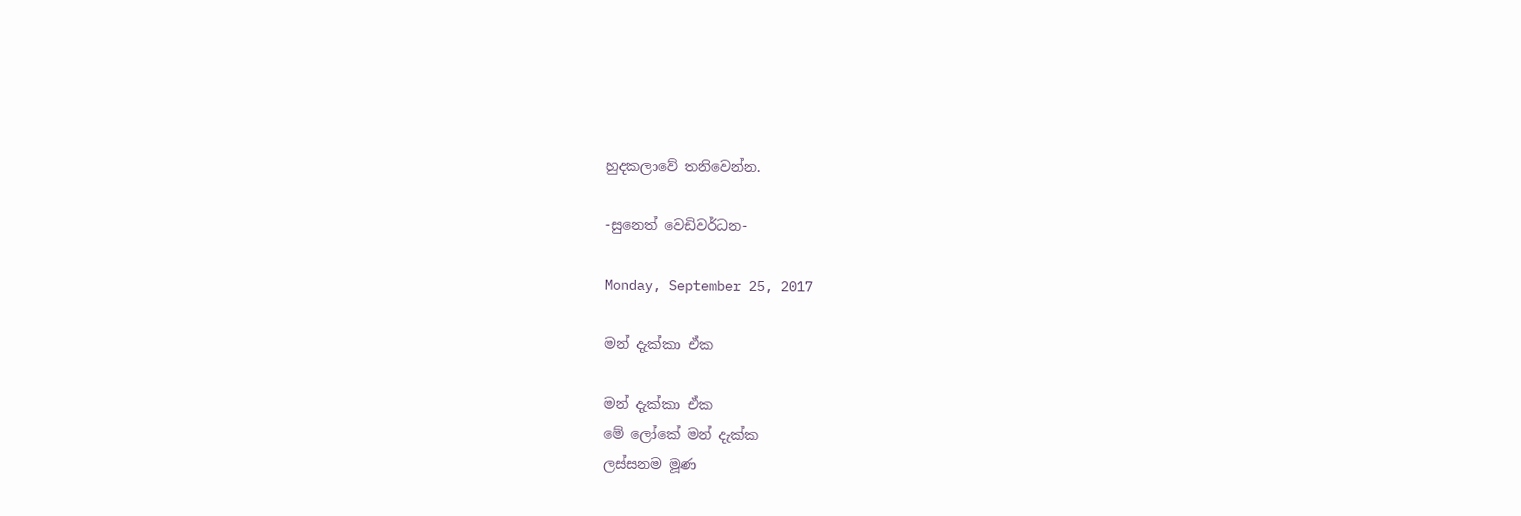හුදකලාවේ තනිවෙන්න.

-සුනෙත් වෙඩිවර්ධන-

Monday, September 25, 2017

මන් දැක්කා ඒක

මන් දැක්කා ඒක
මේ ලෝකේ මන් දැක්ක
ලස්සනම මූණ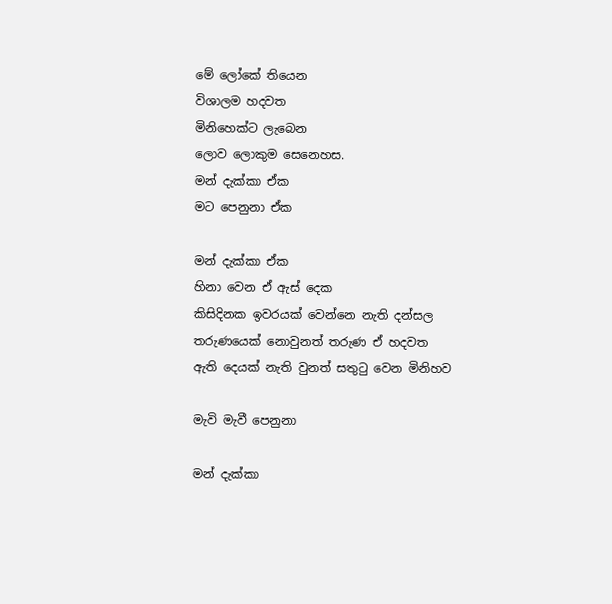මේ ලෝකේ තියෙන
විශාලම හදවත
මිනිහෙක්ට ලැබෙන
ලොව ලොකුම සෙනෙහස.
මන් දැක්කා ඒක
මට පෙනුනා ඒක

මන් දැක්කා ඒක
හිනා වෙන ඒ ඇස් දෙක
කිසිදිනක ඉවරයක් වෙන්නෙ නැති දන්සල
තරුණයෙක් නොවුනත් තරුණ ඒ හදවත
ඇති දෙයක් නැති වුනත් සතුටු වෙන මිනිහව

මැවි මැවී පෙනුනා

මන් දැක්කා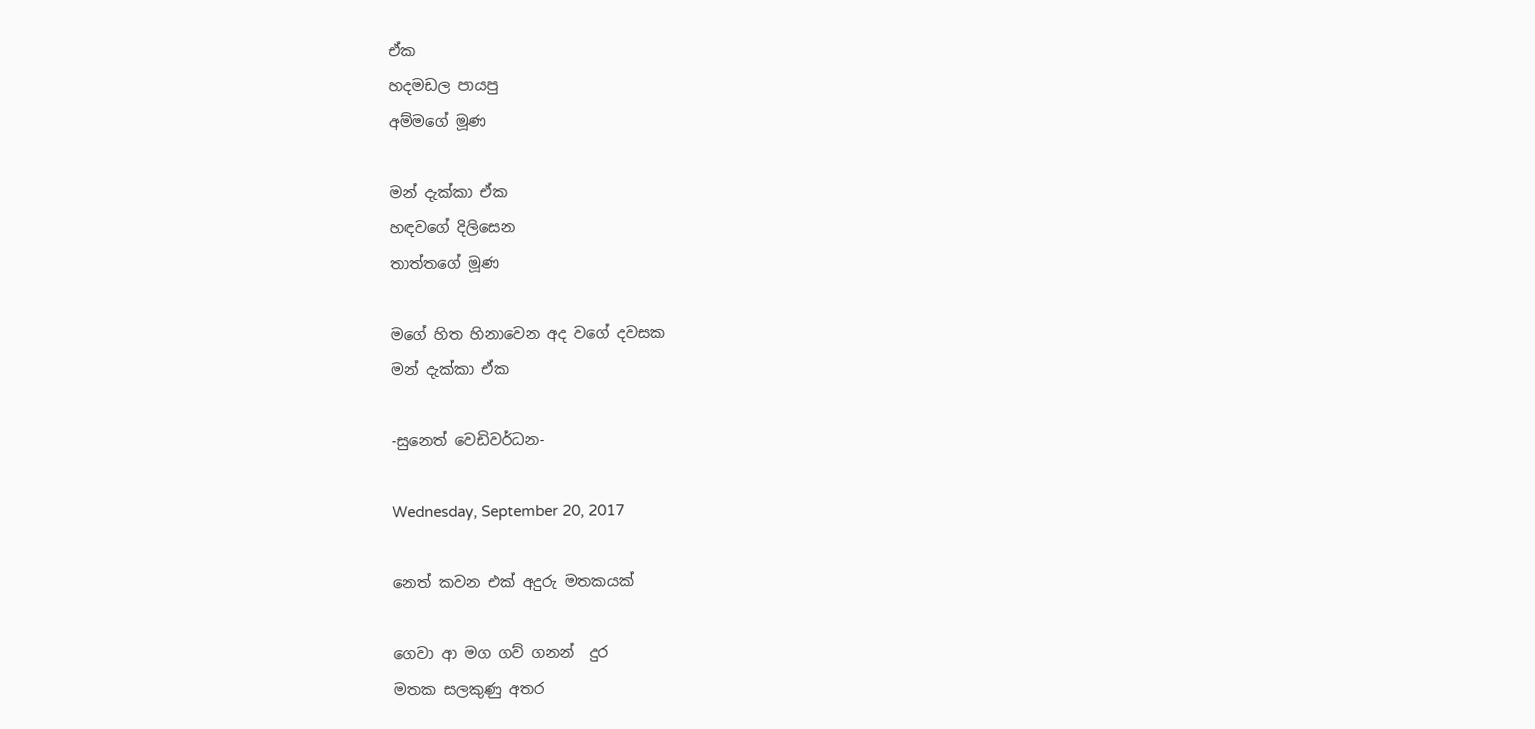ඒක
හදමඩල පායපු
අම්මගේ මූණ

මන් දැක්කා ඒක
හඳවගේ දිලිසෙන
තාත්තගේ මූණ

මගේ හිත හිනාවෙන අද වගේ දවසක
මන් දැක්කා ඒක

-සුනෙත් වෙඩිවර්ධන-

Wednesday, September 20, 2017

නෙත් කවන එක් අදුරු මතකයක්

ගෙවා ආ මග ගව් ගනන්  දුර
මතක සලකුණු අතර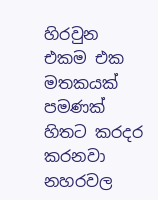හිරවුන
එකම එක මතකයක් පමණක්
හිතට කරදර කරනවා
නහරවල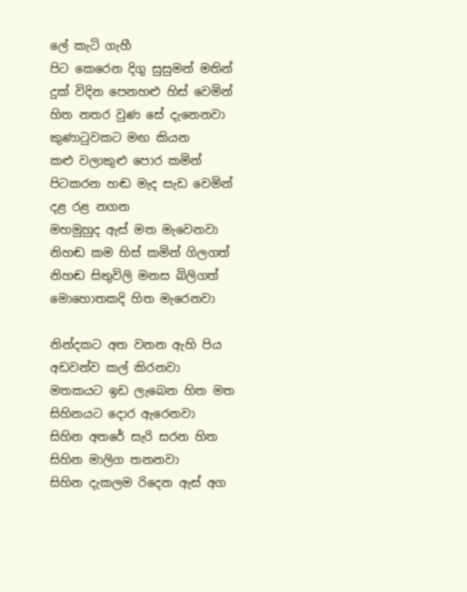ලේ කැටි ගැහී
පිට කෙරෙන දිගු සුසුමන් මතින්
දුක් විදින පෙනහළු හිස් වෙමින්
හිත නතර වුණ සේ දැනෙනවා
කුණාටුවකට මඟ කියන
කළු වලාකුළු පොර කමින්
පිටකරන හඬ මැද සැඩ වෙමින්
දළ රළ නගන
මහමුහුද ඇස් මත මැවෙනවා
නිහඬ කම හිස් කමින් ගිලගත්
නිහඬ සිතුවිලි මනස බිලිගත්
මොහොතකදි හිත මැරෙනවා

නින්දකට අත වනන ඇහි පිය
අඩවන්ව කල් කිරනවා
මතකයට ඉඩ ලැබෙන හිත මත
සිහිනයට දොර ඇරෙනවා
සිහින අතරේ සැරි සරන හිත
සිහින මාලිග තනනවා
සිහින දැකලම රිදෙන ඇස් අග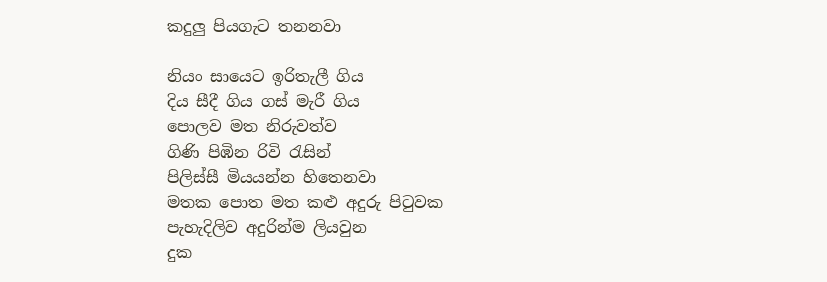කදුලු පියගැට තනනවා

නියං සායෙට ඉරිතැලී ගිය
දිය සීදී ගිය ගස් මැරී ගිය
පොලව මත නිරුවත්ව
ගිණි පිඹින රිවි රැසින්
පිලිස්සී මියයන්න හිතෙනවා
මතක පොත මත කළු අදුරු පිටුවක
පැහැදිලිව අදුරින්ම ලියවුන
දුක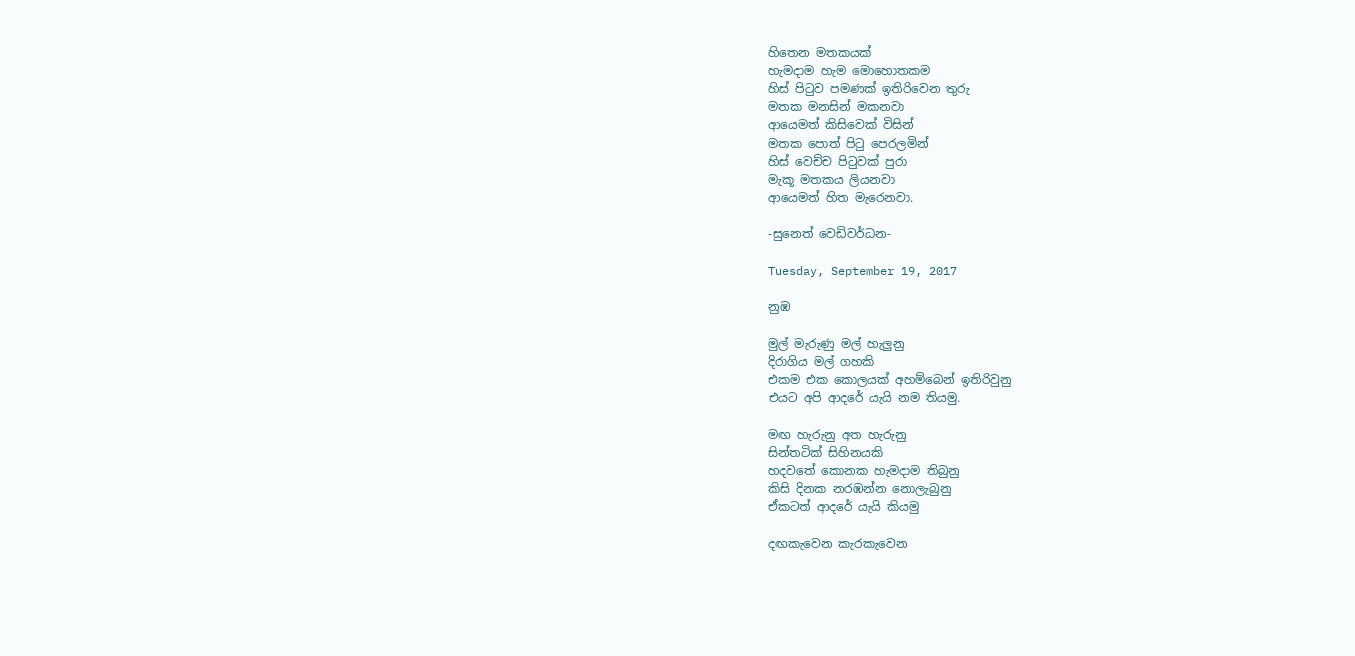හිතෙන මතකයක්
හැමදාම හැම මොහොතකම
හිස් පිටුව පමණක් ඉතිරිවෙන තුරු
මතක මනසින් මකනවා
ආයෙමත් කිසිවෙක් විසින්
මතක පොත් පිටු පෙරලමින්
හිස් වෙච්ච පිටුවක් පුරා
මැකූ මතකය ලියනවා
ආයෙමත් හිත මැරෙනවා.

-සුනෙත් වෙඩිවර්ධන-

Tuesday, September 19, 2017

නුඹ

මුල් මැරුණු මල් හැලුනු
දිරාගිය මල් ගහකි
එකම එක කොලයක් අහම්බෙන් ඉතිරිවුනු
එයට අපි ආදරේ යැයි නම තියමු.

මඟ හැරුනු අත හැරුනු
සින්තටික් සිහිනයකි
හදවතේ කොනක හැමදාම තිබුනු
කිසි දිනක නරඹන්න නොලැබුනු
ඒකටත් ආදරේ යැයි කියමු

දඟකැවෙන කැරකැවෙන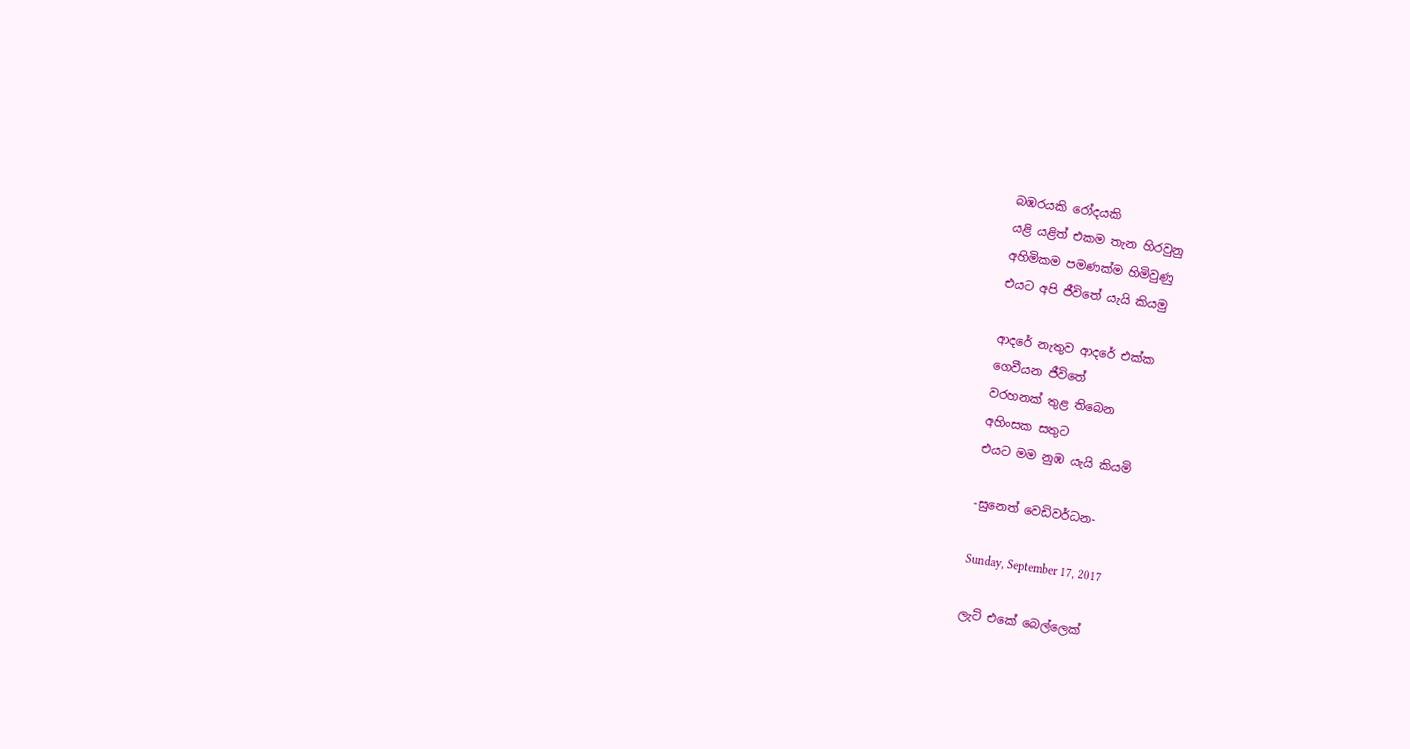බඹරයකි රෝදයකි
යළි යළිත් එකම තැන හිරවුනු
අහිමිකම පමණක්ම හිමිවුණු
එයට අපි ජීවිතේ යැයි කියමු

ආදරේ නැතුව ආදරේ එක්ක
ගෙවීයන ජීවිතේ
වරහනක් තුළ තිබෙන
අහිංසක සතුට
එයට මම නුඹ යැයි කියමි

-සුනෙත් වෙඩිවර්ධන-

Sunday, September 17, 2017

ලැට් එකේ බෙල්ලෙක්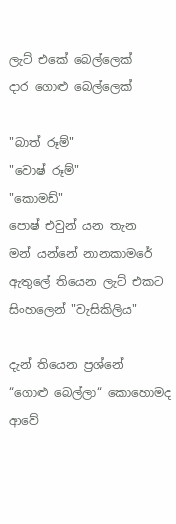ලැට් එකේ බෙල්ලෙක්
දාර ගොළු බෙල්ලෙක්

"බාත් රූම්"
"වොෂ් රූම්"
"කොමඩ්"
පොෂ් එවුන් යන තැන
මන් යන්නේ නානකාමරේ
ඇතුලේ තියෙන ලැට් එකට
සිංහලෙන් "වැසිකිලිය"

දැන් තියෙන ප්‍රශ්නේ
“ගොළු බෙල්ලා“ කොහොමද ආවේ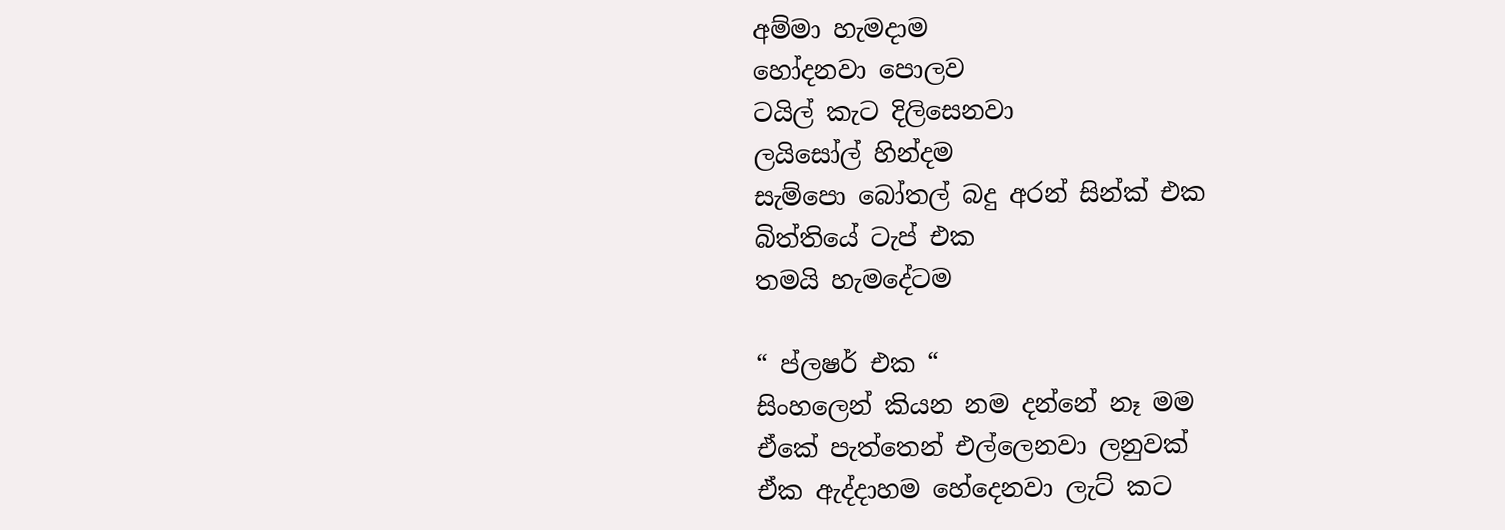අම්මා හැමදාම
හෝදනවා පොලව
ටයිල් කැට දිලිසෙනවා
ලයිසෝල් හින්දම
සැම්පො බෝතල් බදු අරන් සින්ක් එක
බිත්තියේ ටැප් එක
තමයි හැමදේටම

“ ප්ලෂර් එක “
සිංහලෙන් කියන නම දන්නේ නෑ මම
ඒකේ පැත්තෙන් එල්ලෙනවා ලනුවක්
ඒක ඇද්දාහම හේදෙනවා ලැට් කට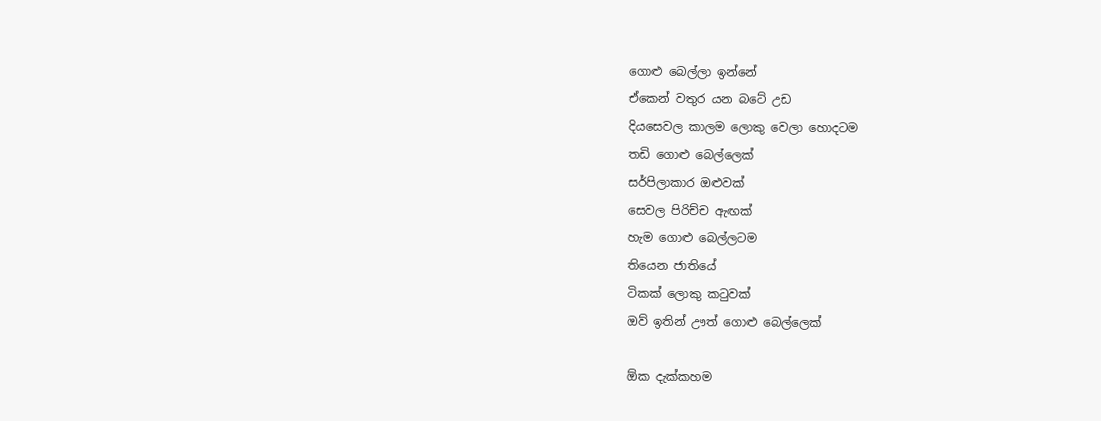ගොළු බෙල්ලා ඉන්නේ
ඒකෙන් වතුර යන බටේ උඩ
දියසෙවල කාලම ලොකු වෙලා හොදටම
තඩි ගොළු බෙල්ලෙක්
සර්පිලාකාර ඔළුවක්
සෙවල පිරිච්ච ඇඟක්
හැම ගොළු බෙල්ලටම
තියෙන ජාතියේ
ටිකක් ලොකු කටුවක්
ඔව් ඉතින් ඌත් ගොළු බෙල්ලෙක්

ඕක දැක්කහම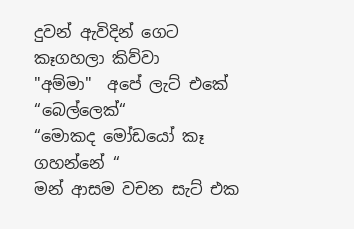දුවන් ඇවිදින් ගෙට
කෑගහලා කිව්වා
"අම්මා"  අපේ ලැට් එකේ “බෙල්ලෙක්“
“මොකද මෝඩයෝ කෑ ගහන්නේ “
මන් ආසම වචන සැට් එක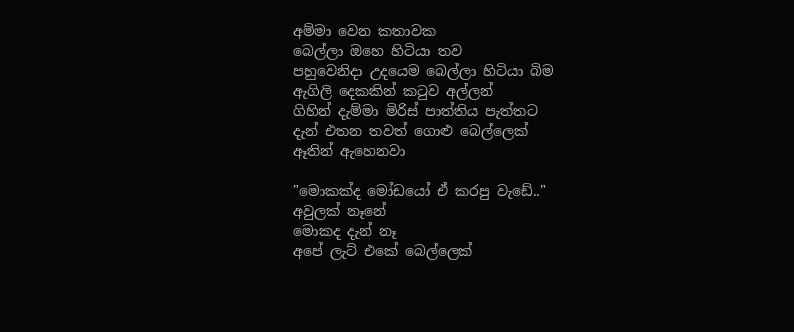අම්මා වෙන කතාවක
බෙල්ලා ඔහෙ හිටියා තව
පහුවෙනිදා උදයෙම බෙල්ලා හිටියා බිම
ඇගිලි දෙකකින් කටුව අල්ලන්
ගිහින් දැම්මා මිරිස් පාත්තිය පැත්තට
දැන් එතන තවත් ගොළු බෙල්ලෙක්
ඈතින් ඇහෙනවා

"මොකක්ද මෝඩයෝ ඒ කරපු වැඩේ.."
අවුලක් නෑනේ
මොකද දැන් නෑ
අපේ ලැට් එකේ බෙල්ලෙක්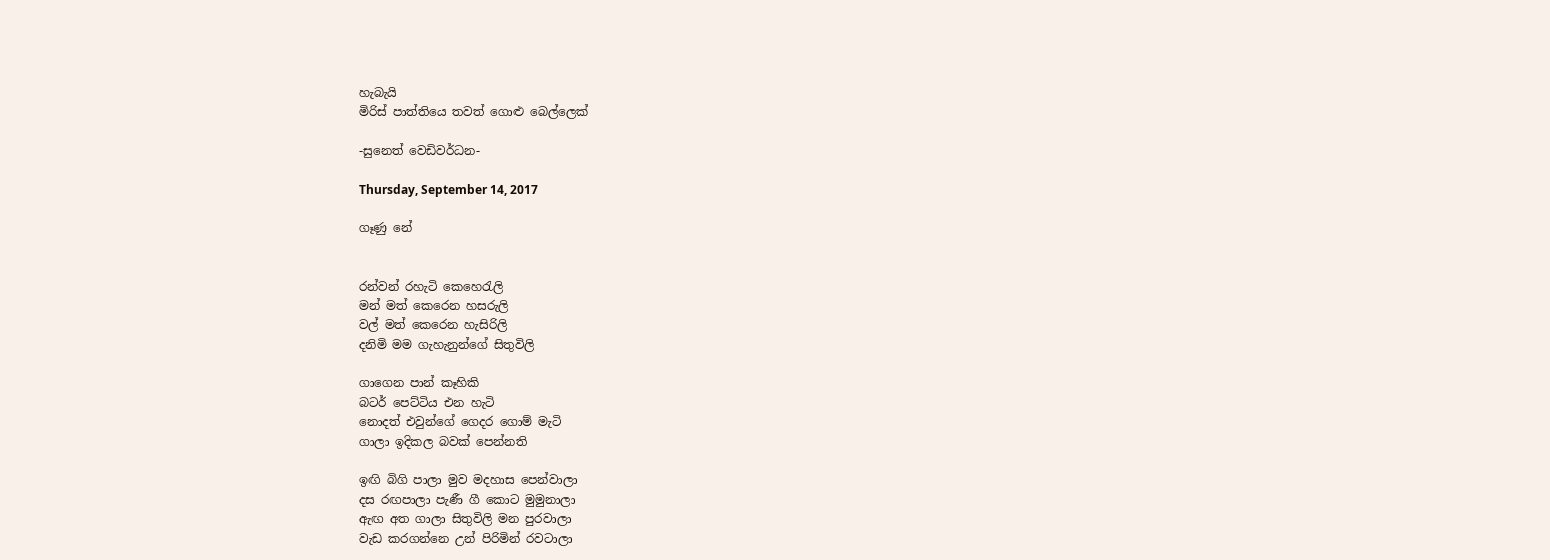හැබැයි
මිරිස් පාත්තියෙ තවත් ගොළු බෙල්ලෙක්

-සුනෙත් වෙඩිවර්ධන-

Thursday, September 14, 2017

ගෑණු නේ


රන්වන් රහැටි කෙහෙරැලි
මන් මත් කෙරෙන හසරුලි
වල් මත් කෙරෙන හැසිරිලි
දනිමි මම ගැහැනුන්ගේ සිතුවිලි

ගාගෙන පාන් කෑහිකි
බටර් පෙට්ටිය එන හැටි
නොදත් එවුන්ගේ ගෙදර ගොම් මැටි
ගාලා ඉදිකල බවක් පෙන්නති

ඉඟි බිගි පාලා මුව මදහාස පෙන්වාලා
දස රඟපාලා පැණී ගී කොට මුමුනාලා
ඇඟ අත ගාලා සිතුවිලි මන පුරවාලා
වැඩ කරගන්නෙ උන් පිරිමින් රවටාලා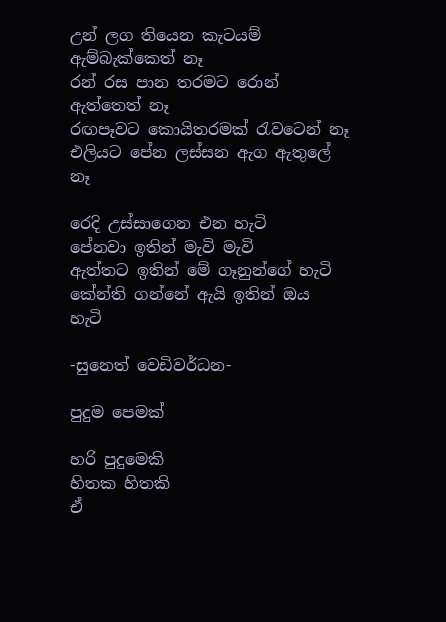උන් ලග තියෙන කැටයම් ඇම්බැක්කෙත් නෑ
රන් රස පාන තරමට රොන් ඇත්තෙත් නෑ
රඟපෑවට කොයිතරමක් රැවටෙන් නෑ
එලියට පේන ලස්සන ඇග ඇතුලේ නෑ

රෙදි උස්සාගෙන එන හැටි
පේනවා ඉතින් මැවි මැවි
ඇත්තට ඉතින් මේ ගෑනුන්ගේ හැටි
කේන්ති ගන්නේ ඇයි ඉතින් ඔය හැටි

-සුනෙත් වෙඩිවර්ධන-

පුදුම පෙමක්

හරි පුදුමෙකි
හිතක හිතකි
ඒ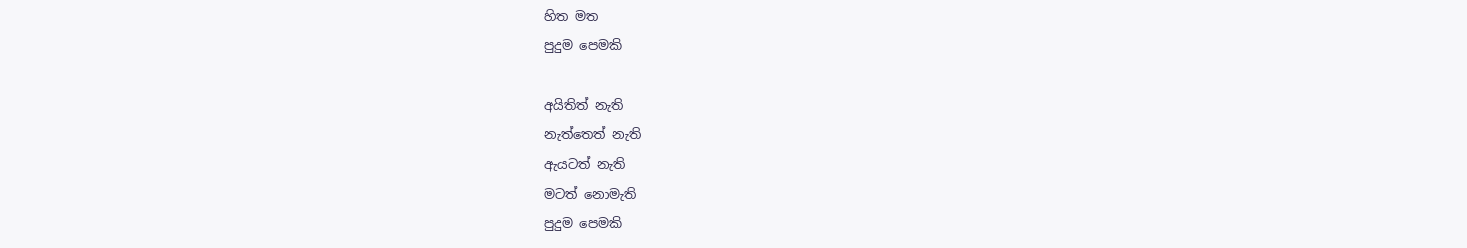හිත මත
පුදුම පෙමකි

අයිතිත් නැති
නැත්තෙත් නැති
ඇයටත් නැති
මටත් නොමැති
පුදුම පෙමකි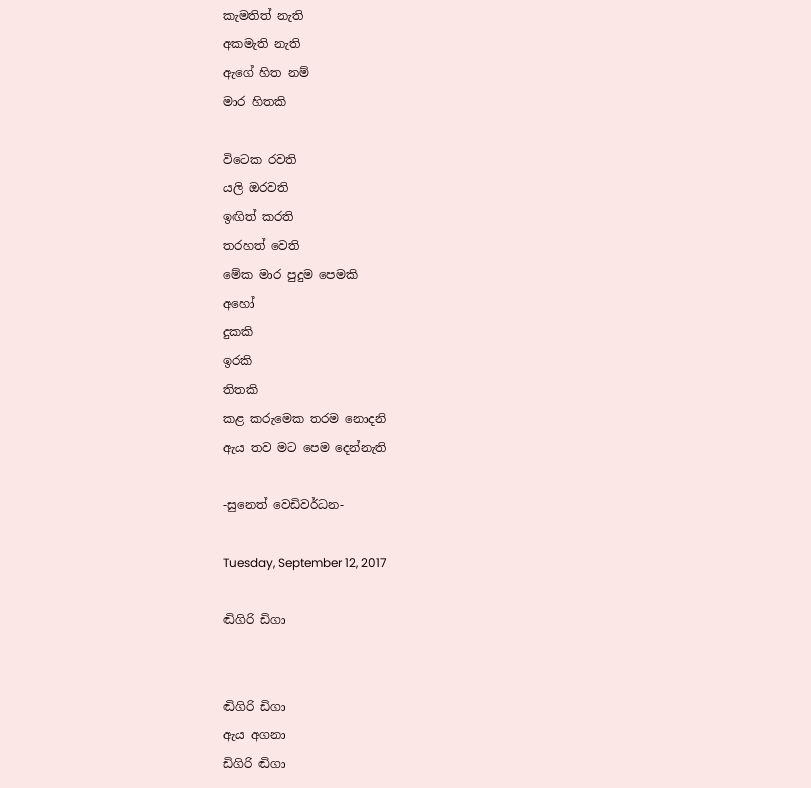කැමතිත් නැති
අකමැති නැති
ඇගේ හිත නම්
මාර හිතකි

විටෙක රවති
යලි ඔරවති
ඉඟිත් කරති
තරහත් වෙති
මේක මාර පුදුම පෙමකි
අහෝ
දුකකි
ඉරකි
තිතකි
කළ කරුමෙක තරම නොදනි
ඇය තව මට පෙම දෙන්නැති

-සුනෙත් වෙඩිවර්ධන-

Tuesday, September 12, 2017

ඬිගිරි ඩිගා


ඬිගිරි ඩිගා
ඇය අගනා
ඩිගිරි ඬිගා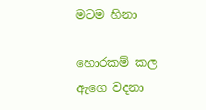මටම හිනා

හොරකම් කල
ඇගෙ වදනා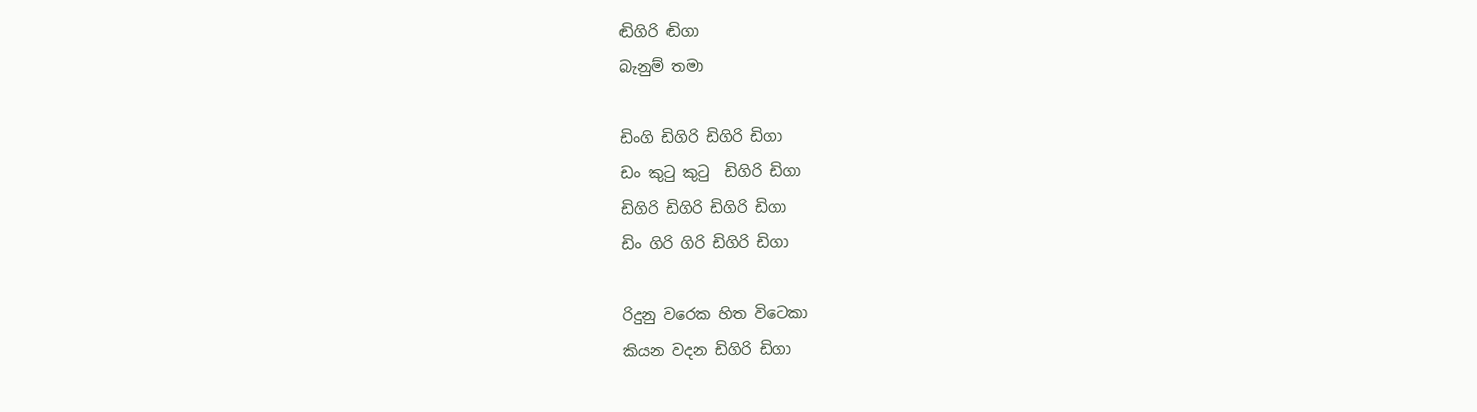ඬිගිරි ඬිගා
බැනුම් තමා

ඩිංගි ඩිගිරි ඩිගිරි ඩිගා
ඩං කුටු කුටු  ඩිගිරි ඩිගා
ඩිගිරි ඩිගිරි ඩිගිරි ඩිගා
ඩිං ගිරි ගිරි ඩිගිරි ඩිගා

රිදුනු වරෙක හිත විටෙකා
කියන වදන ඩිගිරි ඩිගා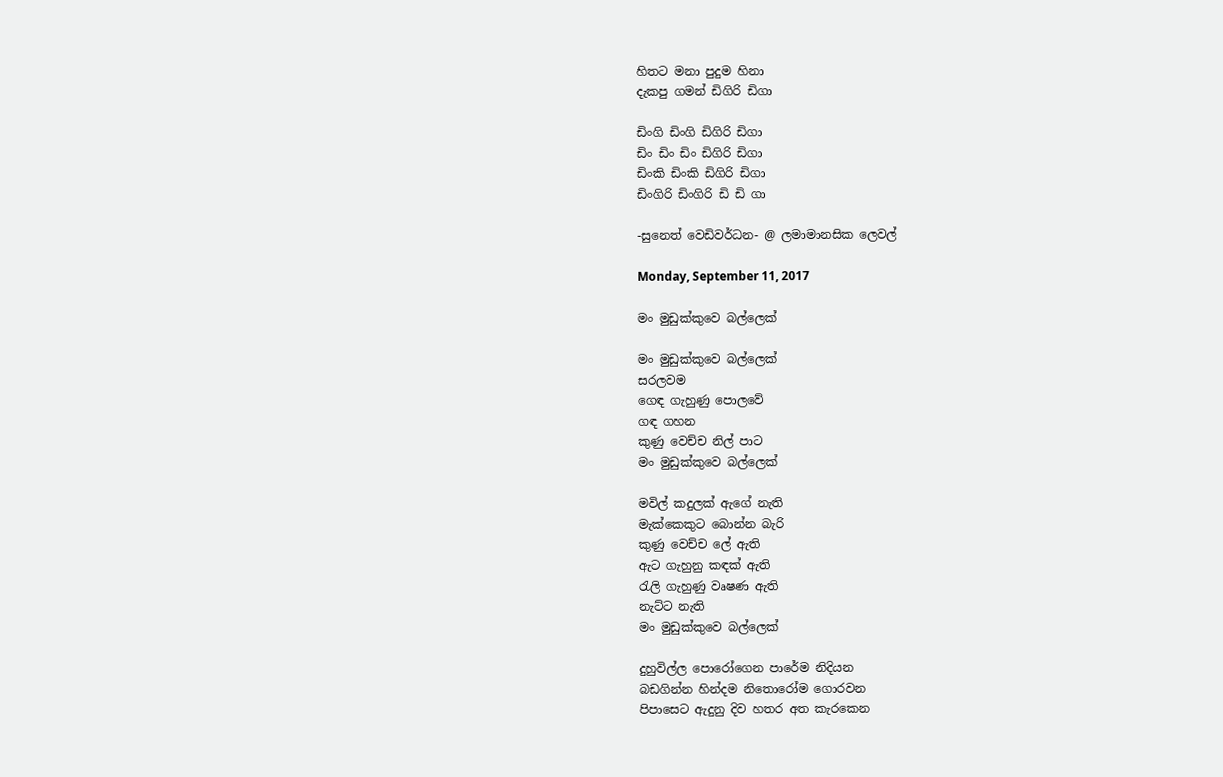හිතට මනා පුදුම හිනා
දැකපු ගමන් ඩිගිරි ඩිගා

ඩිංගි ඩිංගි ඩිගිරි ඩිගා
ඩිං ඩිං ඩිං ඩිගිරි ඩිගා
ඩිංකි ඩිංකි ඩිගිරි ඩිගා
ඩිංගිරි ඩිංගිරි ඩි ඩි ගා

-සුනෙත් වෙඩිවර්ධන- @ ලමාමානසික ලෙවල්

Monday, September 11, 2017

මං මුඩුක්කුවෙ බල්ලෙක්

මං මුඩුක්කුවෙ බල්ලෙක්
සරලවම
ගෙඳ ගැහුණු පොලවේ
ගඳ ගහන
කුණු වෙච්ච නිල් පාට
මං මුඩුක්කුවෙ බල්ලෙක්

මවිල් කදුලක් ඇගේ නැති
මැක්කෙකුට බොන්න බැරි
කුණු වෙච්ච ලේ ඇති
ඇට ගැහුනු කඳක් ඇති
රැලි ගැහුණු වෘෂණ ඇති
නැට්ට නැති
මං මුඩුක්කුවෙ බල්ලෙක්

දුහුවිල්ල පොරෝගෙන පාරේම නිදියන
බඩගින්න හින්දම නිතොරෝම ගොරවන
පිපාසෙට ඇදුනු දිව හතර අත කැරකෙන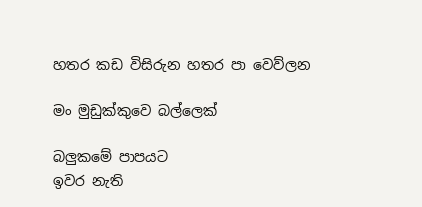හතර කඩ විසිරුන හතර පා වෙව්ලන

මං මුඩුක්කුවෙ බල්ලෙක්

බලුකමේ පාපයට
ඉවර නැති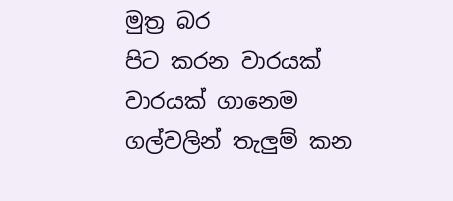මුත්‍ර බර
පිට කරන වාරයක්
වාරයක් ගානෙම
ගල්වලින් තැලුම් කන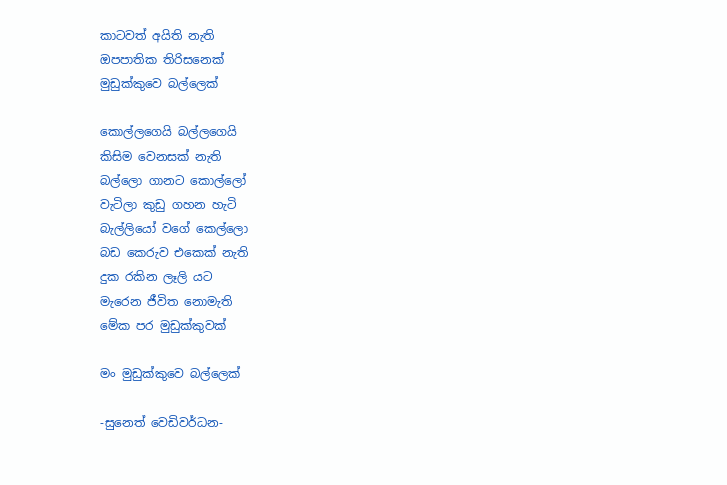කාටවත් අයිති නැති
ඔපපාතික තිරිසනෙක්
මුඩුක්කුවෙ බල්ලෙක්

කොල්ලගෙයි බල්ලගෙයි
කිසිම වෙනසක් නැති
බල්ලො ගානට කොල්ලෝ
වැටිලා කුඩු ගහන හැටි
බැල්ලියෝ වගේ කෙල්ලො
බඩ කෙරුව එකෙක් නැති
දුක රකින ලෑලි යට
මැරෙන ජීවිත නොමැති
මේක පර මුඩුක්කුවක්

මං මුඩුක්කුවෙ බල්ලෙක්

-සුනෙත් වෙඩිවර්ධන-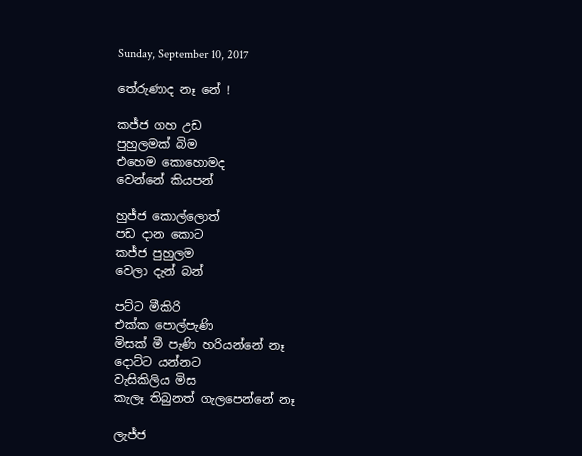Sunday, September 10, 2017

තේරුණාද නෑ නේ !

කජ්ජ ගහ උඩ
පුහුලමක් බිම
එහෙම කොහොමද
වෙන්නේ කියපන්

හුජ්ජ කොල්ලොත්
පඩ දාන කොට
කජ්ජ පුහුලම
වෙලා දැන් බන්

පට්ට මීකිරි
එක්ක පොල්පැණි
මිසක් මී පැණි හරියන්නේ නෑ
දොට්ට යන්නට
වැසිකිලිය මිස
කැලෑ තිබුනත් ගැලපෙන්නේ නෑ

ලැජ්ජ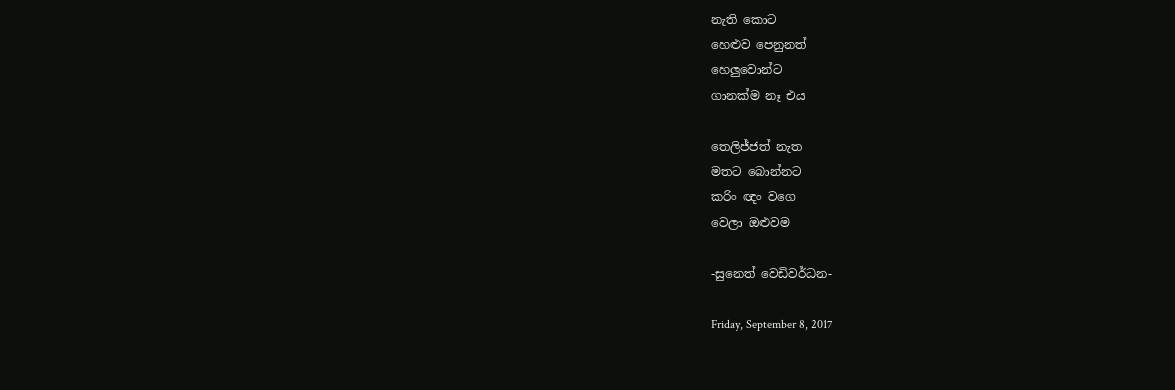නැති කොට
හෙළුව පෙනුනත්
හෙලුවොන්ට
ගානක්ම නෑ එය

තෙලිජ්ජත් නැත
මතට බොන්නට
කරිං ඥං වගෙ
වෙලා ඔළුවම

-සුනෙත් වෙඩිවර්ධන-

Friday, September 8, 2017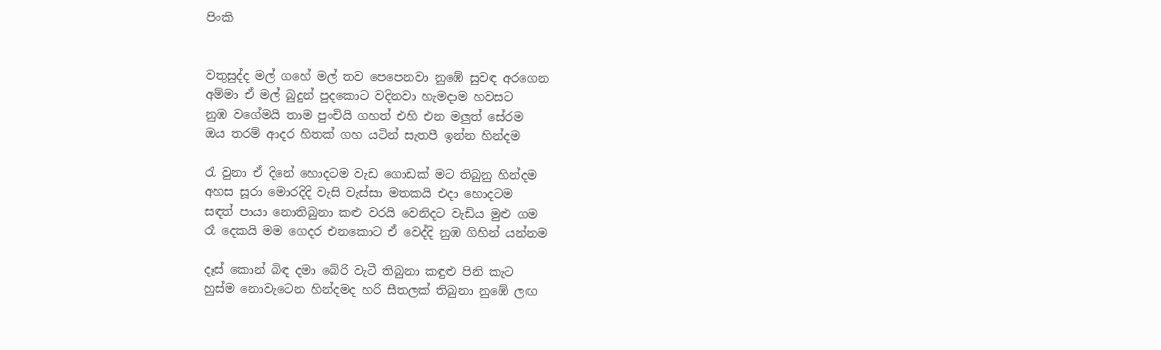පිංකි


වතුසුද්ද මල් ගහේ මල් තව පෙපෙනවා නුඹේ සුවඳ අරගෙන
අම්මා ඒ මල් බුදුන් පුදකොට වදිනවා හැමදාම හවසට
නුඹ වගේමයි තාම පුංචියි ගහත් එහි එන මලුත් සේරම
ඔය තරම් ආදර හිතක් ගහ යටින් සැතපී ඉන්න හින්දම

රැ වුනා ඒ දිනේ හොදටම වැඩ ගොඩක් මට තිබුනු හින්දම
අහස සූරා මොරදිදි වැසි වැස්සා මතකයි එදා හොදටම
සඳත් පායා නොතිබුනා කළු වරයි වෙනිදට වැඩිය මුළු ගම
රෑ දෙකයි මම ගෙදර එනකොට ඒ වෙද්දි නුඹ ගිහින් යන්නම

දෑස් කොන් බිඳ දමා බේරි වැටී තිබුනා කඳුළු පිනි කැට
හුස්ම නොවැටෙන හින්දමද හරි සීතලක් තිබුනා නුඹේ ලඟ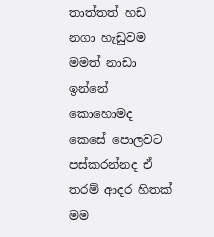තාත්තත් හඩ නගා හැඩුවම මමත් නාඩා ඉන්නේ කොහොමද
කෙසේ පොලවට පස්කරන්නද ඒ තරම් ආදර හිතක් මම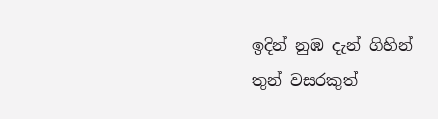ඉදින් නුඹ දැන් ගිහින් තුන් වසරකුත්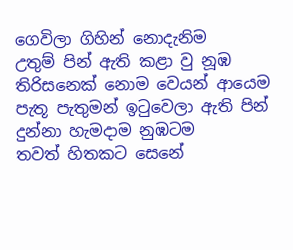ගෙවිලා ගිහින් නොදැනිම
උතුම් පින් ඇති කළා වු නූඹ තිරිසනෙක් නොම වෙයන් ආයෙම
පැතූ පැතුමන් ඉටුවෙලා ඇති පින් දුන්නා හැමදාම නුඹටම
තවත් හිතකට සෙනේ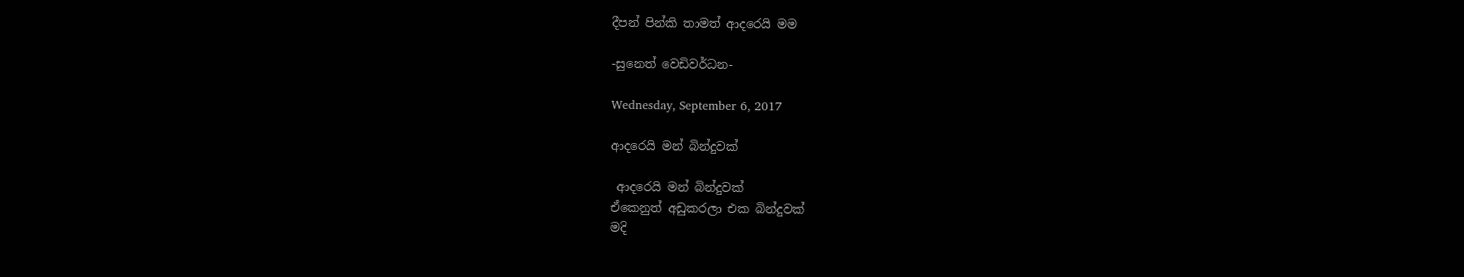දීපන් පින්කි තාමත් ආදරෙයි මම

-සුනෙත් වෙඩිවර්ධන-

Wednesday, September 6, 2017

ආදරෙයි මන් බින්දුවක්

 ආදරෙයි මන් බින්දුවක්
ඒකෙනුත් අඩුකරලා එක බින්දුවක්
මදි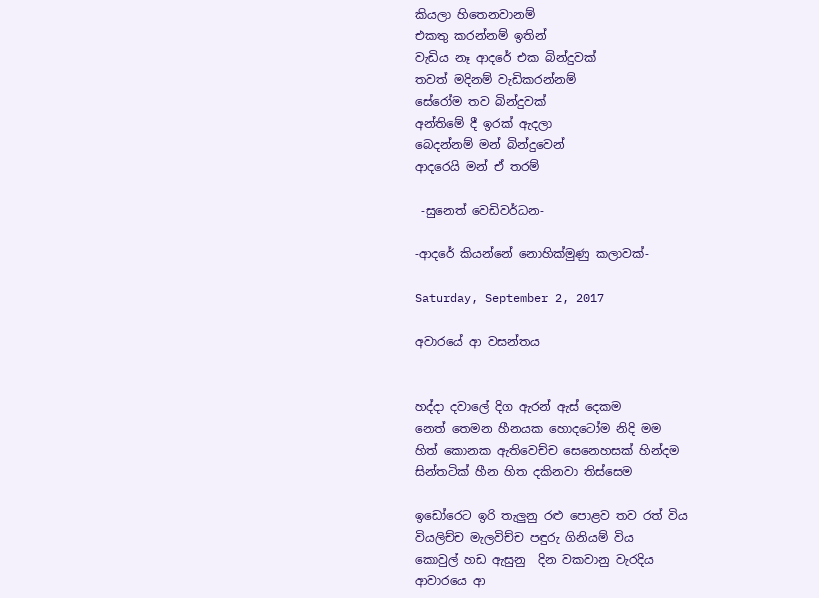කියලා හිතෙනවානම්
එකතු කරන්නම් ඉතින්
වැඩිය නෑ ආදරේ එක බින්දුවක්
තවත් මදිනම් වැඩිකරන්නම්
සේරෝම තව බින්දුවක්
අන්තිමේ දී ඉරක් ඇදලා
බෙදන්නම් මන් බින්දුවෙන්
ආදරෙයි මන් ඒ තරම්

 -සුනෙත් වෙඩිවර්ධන-

-ආදරේ කියන්නේ නොහික්මුණු කලාවක්-

Saturday, September 2, 2017

අවාරයේ ආ වසන්තය


හද්දා දවාලේ දිග ඇරන් ඇස් දෙකම
නෙත් තෙමන හීනයක හොදටෝම නිදි මම
හිත් කොනක ඇතිවෙච්ච සෙනෙහසක් හින්දම
සින්තටික් හීන හිත දකිනවා තිස්සෙම

ඉඩෝරෙට ඉරි තැලුනු රළු පොළව තව රත් විය
වියලිච්ච මැලවිච්ච පඳුරු ගිනියම් විය
කොවුල් හඩ ඇසුනු  දින වකවානු වැරදිය
ආවාරයෙ ආ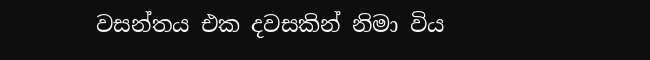වසන්තය එක දවසකින් නිමා විය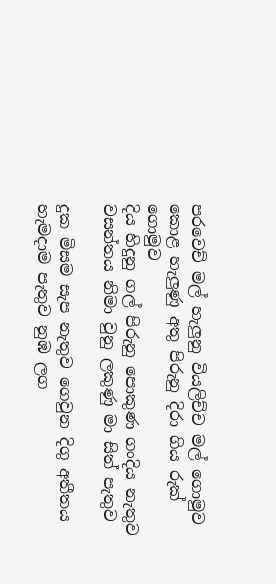පරවෙච් මල් හැලුනු වියලිච්ච මල් ගොමුව
කොළ හැලුණු අතු පිරුනු දිරා ගිය රුක් ගොමුව
දිය හිදුනු ගල් පිරුනු පොකුණ ගංදිය නැතුව
වසන්තය නිමා වුනු ලකුණු මා සිත් පැතුව

දුක මිසම සැප නැතුව ගෙවුන දිගු අතීතය
හැමදාම පැතුව නුඹ ලග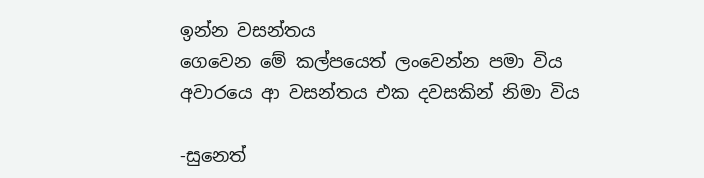ඉන්න වසන්තය
ගෙවෙන මේ කල්පයෙත් ලංවෙන්න පමා විය
අවාරයෙ ආ වසන්තය එක දවසකින් නිමා විය

-සුනෙත්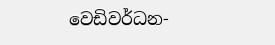වෙඩිවර්ධන-